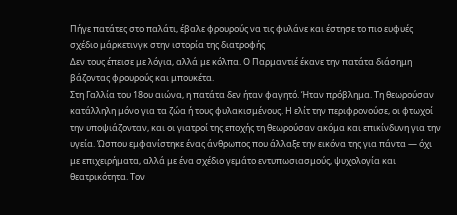Πήγε πατάτες στο παλάτι, έβαλε φρουρούς να τις φυλάνε και έστησε το πιο ευφυές σχέδιο μάρκετινγκ στην ιστορία της διατροφής
Δεν τους έπεισε με λόγια, αλλά με κόλπα. Ο Παρμαντιέ έκανε την πατάτα διάσημη βάζοντας φρουρούς και μπουκέτα.
Στη Γαλλία του 18ου αιώνα, η πατάτα δεν ήταν φαγητό. Ήταν πρόβλημα. Τη θεωρούσαν κατάλληλη μόνο για τα ζώα ή τους φυλακισμένους. Η ελίτ την περιφρονούσε, οι φτωχοί την υποψιάζονταν, και οι γιατροί της εποχής τη θεωρούσαν ακόμα και επικίνδυνη για την υγεία. Ώσπου εμφανίστηκε ένας άνθρωπος που άλλαξε την εικόνα της για πάντα — όχι με επιχειρήματα, αλλά με ένα σχέδιο γεμάτο εντυπωσιασμούς, ψυχολογία και θεατρικότητα. Τον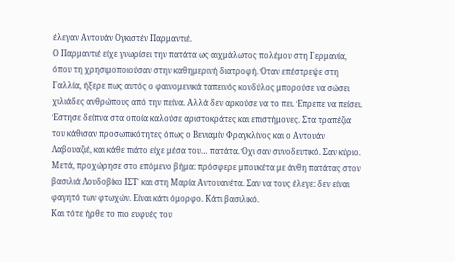έλεγαν Αντουάν Ογκιστέν Παρμαντιέ.
Ο Παρμαντιέ είχε γνωρίσει την πατάτα ως αιχμάλωτος πολέμου στη Γερμανία, όπου τη χρησιμοποιούσαν στην καθημερινή διατροφή. Όταν επέστρεψε στη Γαλλία, ήξερε πως αυτός ο φαινομενικά ταπεινός κονδύλος μπορούσε να σώσει χιλιάδες ανθρώπους από την πείνα. Αλλά δεν αρκούσε να το πει. Έπρεπε να πείσει.
Έστησε δείπνα στα οποία καλούσε αριστοκράτες και επιστήμονες. Στα τραπέζια του κάθισαν προσωπικότητες όπως ο Βενιαμίν Φραγκλίνος και ο Αντουάν Λαβουαζιέ, και κάθε πιάτο είχε μέσα του… πατάτα. Όχι σαν συνοδευτικό. Σαν κύριο. Μετά, προχώρησε στο επόμενο βήμα: πρόσφερε μπουκέτα με άνθη πατάτας στον βασιλιά Λουδοβίκο ΙΣΤ΄ και στη Μαρία Αντουανέτα. Σαν να τους έλεγε: δεν είναι φαγητό των φτωχών. Είναι κάτι όμορφο. Κάτι βασιλικό.
Και τότε ήρθε το πιο ευφυές του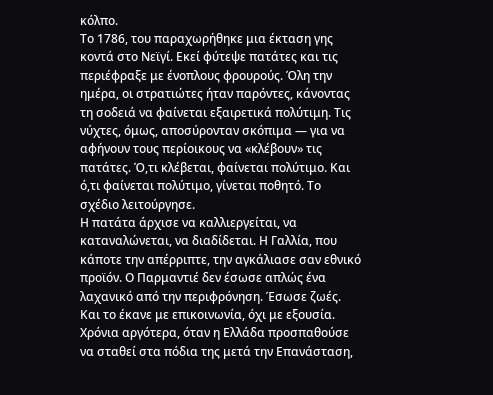κόλπο.
Το 1786, του παραχωρήθηκε μια έκταση γης κοντά στο Νεϊγί. Εκεί φύτεψε πατάτες και τις περιέφραξε με ένοπλους φρουρούς. Όλη την ημέρα, οι στρατιώτες ήταν παρόντες, κάνοντας τη σοδειά να φαίνεται εξαιρετικά πολύτιμη. Τις νύχτες, όμως, αποσύρονταν σκόπιμα — για να αφήνουν τους περίοικους να «κλέβουν» τις πατάτες. Ό,τι κλέβεται, φαίνεται πολύτιμο. Και ό,τι φαίνεται πολύτιμο, γίνεται ποθητό. Το σχέδιο λειτούργησε.
Η πατάτα άρχισε να καλλιεργείται, να καταναλώνεται, να διαδίδεται. Η Γαλλία, που κάποτε την απέρριπτε, την αγκάλιασε σαν εθνικό προϊόν. Ο Παρμαντιέ δεν έσωσε απλώς ένα λαχανικό από την περιφρόνηση. Έσωσε ζωές. Και το έκανε με επικοινωνία, όχι με εξουσία.
Χρόνια αργότερα, όταν η Ελλάδα προσπαθούσε να σταθεί στα πόδια της μετά την Επανάσταση,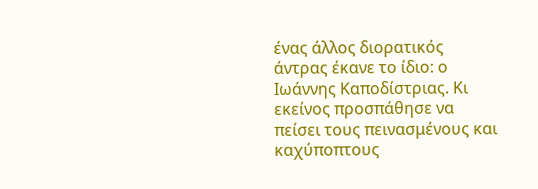ένας άλλος διορατικός άντρας έκανε το ίδιο: ο Ιωάννης Καποδίστριας. Κι εκείνος προσπάθησε να πείσει τους πεινασμένους και καχύποπτους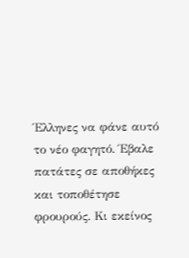Έλληνες να φάνε αυτό το νέο φαγητό. Έβαλε πατάτες σε αποθήκες και τοποθέτησε φρουρούς. Κι εκείνος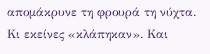απομάκρυνε τη φρουρά τη νύχτα. Κι εκείνες «κλάπηκαν». Και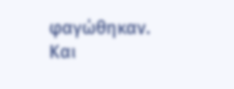φαγώθηκαν. Και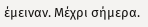έμειναν. Μέχρι σήμερα.